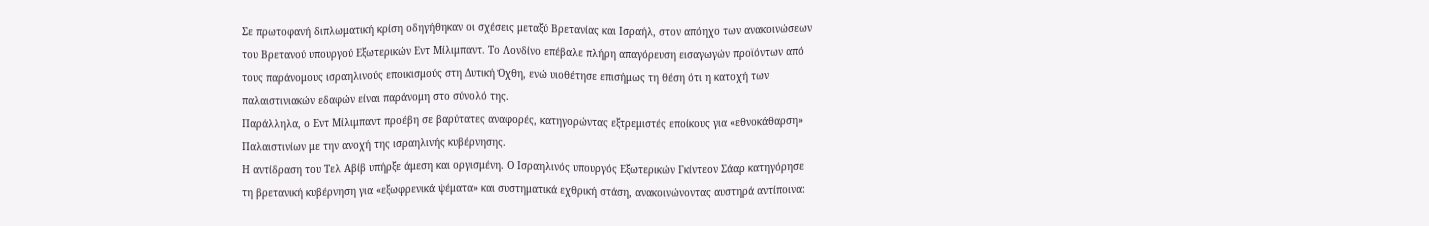Σε πρωτοφανή διπλωματική κρίση οδηγήθηκαν οι σχέσεις μεταξύ Βρετανίας και Ισραήλ, στον απόηχο των ανακοινώσεων του Βρετανού υπουργού Εξωτερικών Εντ Μίλιμπαντ. Το Λονδίνο επέβαλε πλήρη απαγόρευση εισαγωγών προϊόντων από τους παράνομους ισραηλινούς εποικισμούς στη Δυτική Όχθη, ενώ υιοθέτησε επισήμως τη θέση ότι η κατοχή των παλαιστινιακών εδαφών είναι παράνομη στο σύνολό της.
Παράλληλα, ο Εντ Μίλιμπαντ προέβη σε βαρύτατες αναφορές, κατηγορώντας εξτρεμιστές εποίκους για «εθνοκάθαρση» Παλαιστινίων με την ανοχή της ισραηλινής κυβέρνησης.
Η αντίδραση του Τελ Αβίβ υπήρξε άμεση και οργισμένη. Ο Ισραηλινός υπουργός Εξωτερικών Γκίντεον Σάαρ κατηγόρησε τη βρετανική κυβέρνηση για «εξωφρενικά ψέματα» και συστηματικά εχθρική στάση, ανακοινώνοντας αυστηρά αντίποινα: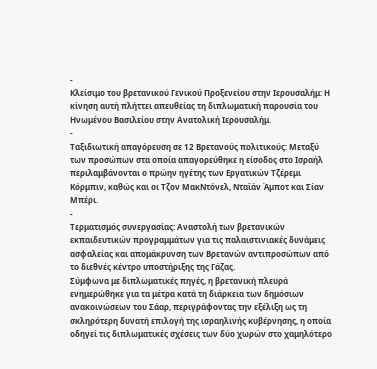-
Κλείσιμο του βρετανικού Γενικού Προξενείου στην Ιερουσαλήμ: Η κίνηση αυτή πλήττει απευθείας τη διπλωματική παρουσία του Ηνωμένου Βασιλείου στην Ανατολική Ιερουσαλήμ.
-
Ταξιδιωτική απαγόρευση σε 12 Βρετανούς πολιτικούς: Μεταξύ των προσώπων στα οποία απαγορεύθηκε η είσοδος στο Ισραήλ περιλαμβάνονται ο πρώην ηγέτης των Εργατικών Τζέρεμι Κόρμπιν, καθώς και οι Τζον ΜακΝτόνελ, Νταϊάν Άμποτ και Σίαν Μπέρι.
-
Τερματισμός συνεργασίας: Αναστολή των βρετανικών εκπαιδευτικών προγραμμάτων για τις παλαιστινιακές δυνάμεις ασφαλείας και απομάκρυνση των Βρετανών αντιπροσώπων από το διεθνές κέντρο υποστήριξης της Γάζας.
Σύμφωνα με διπλωματικές πηγές, η βρετανική πλευρά ενημερώθηκε για τα μέτρα κατά τη διάρκεια των δημόσιων ανακοινώσεων του Σάαρ, περιγράφοντας την εξέλιξη ως τη σκληρότερη δυνατή επιλογή της ισραηλινής κυβέρνησης, η οποία οδηγεί τις διπλωματικές σχέσεις των δύο χωρών στο χαμηλότερο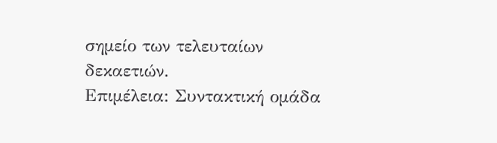σημείο των τελευταίων δεκαετιών.
Επιμέλεια: Συντακτική ομάδα